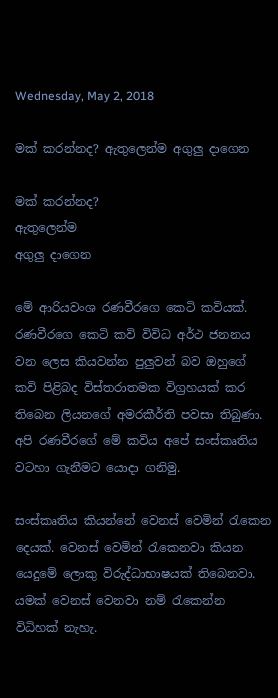Wednesday, May 2, 2018

මක් කරන්නද? ඇතුලෙන්ම අගුලු දාගෙන

මක් කරන්නද?
ඇතුලෙන්ම
අගුලු දාගෙන

මේ ආරියවංශ රණවීරගෙ කෙටි කවියක්. රණවීරගෙ කෙටි කවි විවිධ අර්ථ ජනනය වන ලෙස කියවන්න පුලුවන් බව ඔහුගේ කවි පිළිබද විස්තරාතමක විග්‍රහයක් කර තිබෙන ලියනගේ අමරකීර්ති පවසා තිබුණා. අපි රණවීරගේ මේ කවිය අපේ සංස්කෘතිය වටහා ගැනීමට යොදා ගනිමු.

සංස්කෘතිය කියන්නේ වෙනස් වෙමින් රැකෙන දෙයක්. වෙනස් වෙමින් රැකෙනවා කියන යෙදුමේ ලොකු විරුද්ධාභාෂයක් තිබෙනවා. යමක් වෙනස් වෙනවා නම් රැකෙන්න විධිහක් නැහැ.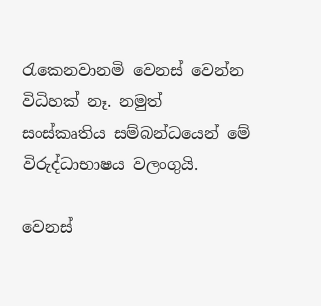රැකෙනවානමි වෙනස් වෙන්න විධිහක් නෑ. නමුත් සංස්කෘතිය සම්බන්ධයෙන් මේ විරුද්ධාභාෂය වලංගුයි.

වෙනස්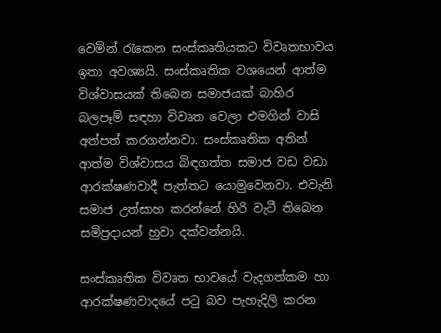වෙමින් රැකෙන සංස්කෘතියකට විවෘතභාවය ඉතා අවශ්‍යයි. සංස්කෘතික වශයෙන් ආත්ම විශ්වාසයක් තිබෙන සමාජයක් බාහිර බලපෑම් සඳහා විවෘත වෙලා එමගින් වාසි අත්පත් කරගන්නවා. සංස්කෘතික අතින් ආත්ම විශ්වාසය බිඳගත්ත සමාජ වඩ වඩා ආරක්ෂණවාදී පැත්තට යොමුවෙනවා. එවැනි සමාජ උත්සාහ කරන්නේ හිරි වැටී තිබෙන සමිප්‍රදායන් හුවා දක්වන්නයි.

සංස්කෘතික විවෘත භාවයේ වැදගත්කම හා ආරක්ෂණවාදයේ පටු බව පැහැදිලි කරන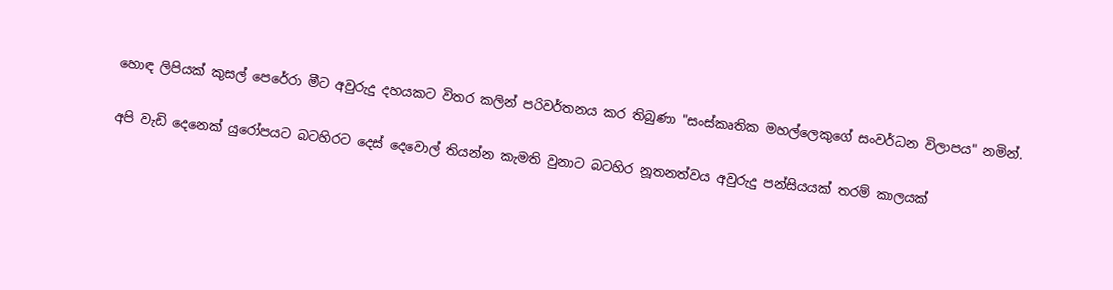හොඳ ලිපියක් කුසල් පෙරේරා මීට අවුරුදු දහයකට විතර කලින් පරිවර්තනය කර තිබුණා "සංස්කෘතික මහල්ලෙකුගේ සංවර්ධන විලාපය" නමින්.

අපි වැඩි දෙනෙක් යුරෝපයට බටහිරට දෙස් දෙවොල් තියන්න කැමති වුනාට බටහිර නූතනත්වය අවුරුදු පන්සියයක් තරම් කාලයක්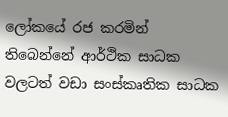ලෝකයේ රජ කරමින් තිබෙන්නේ ආර්ථික සාධක වලටත් වඩා සංස්කෘතික සාධක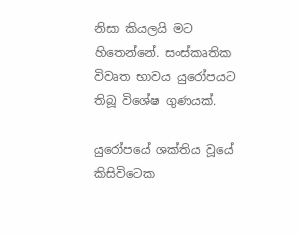නිසා කියලයි මට හිතෙන්නේ. සංස්කෘතික විවෘත භාවය යුරෝපයට තිබූ විශේෂ ගුණයක්.

යුරෝපයේ ශක්තිය වූයේ කිසිවිටෙක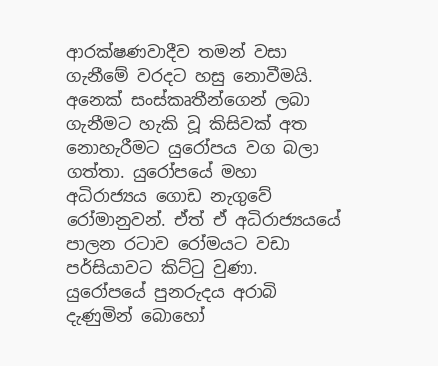ආරක්ෂණවාදීව තමන් වසා ගැනීමේ වරදට හසු නොවීමයි. අනෙක් සංස්කෘතීන්ගෙන් ලබා ගැනීමට හැකි වූ කිසිවක් අත නොහැරීමට යුරෝපය වග බලා ගත්තා. යුරෝපයේ මහා අධිරාජ්‍යය ගොඩ නැගුවේ රෝමානුවන්. ඒත් ඒ අධිරාජ්‍යයයේ පාලන රටාව රෝමයට වඩා පර්සියාවට කිට්ටු වුණා. යුරෝපයේ පුනරුදය අරාබි දැණුමින් බොහෝ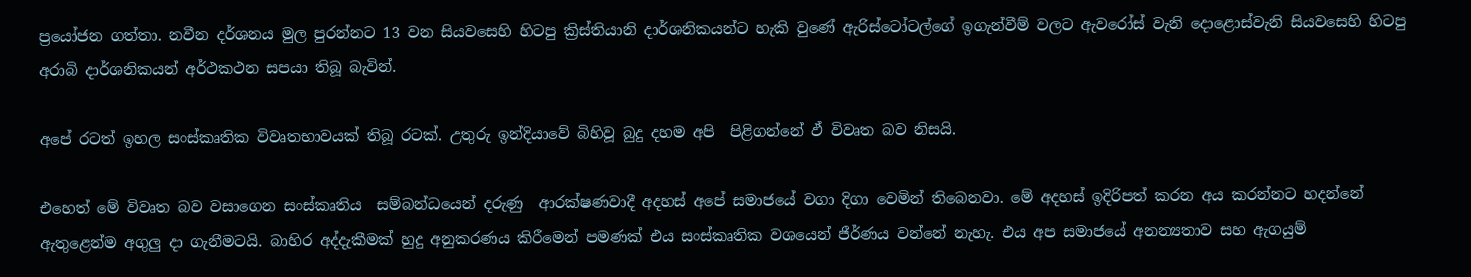ප්‍රයෝජන ගත්තා. නවීන දර්ශනය මුල පුරන්නට 13 වන සියවසෙහි හිටපු ක්‍රිස්තියානි දාර්ශනිකයන්ට හැකි වුණේ ඇරිස්ටෝටල්ගේ ඉගැන්වීම් වලට ඇවරෝස් වැනි දොළොස්වැනි සියවසෙහි හිටපු  අරාබි දාර්ශනිකයන් අර්ථකථන සපයා තිබූ බැවින්.

අපේ රටත් ඉහල සංස්කෘතික විවෘතභාවයක් තිබූ රටක්. උතුරු ඉන්දියාවේ බිහිවූ බුදු දහම අපි  පිළිගන්නේ ඵ් විවෘත බව නිසයි.

එහෙත් මේ විවෘත බව වසාගෙන සංස්කෘතිය  සම්බන්ධයෙන් දරුණු  ආරක්ෂණවාදී අදහස් අපේ සමාජයේ වගා දිගා වෙමින් තිබෙනවා. මේ අදහස් ඉදිරිපත් කරන අය කරන්නට හදන්නේ ඇතුළෙන්ම අගුලු දා ගැනීමටයි. බාහිර අද්දැකීමක් හුදු අනුකරණය කිරීමෙන් පමණක් එය සංස්කෘතික වශයෙන් ජීර්ණය වන්නේ නැහැ. එය අප සමාජයේ අනන්‍යතාව සහ ඇගයුම්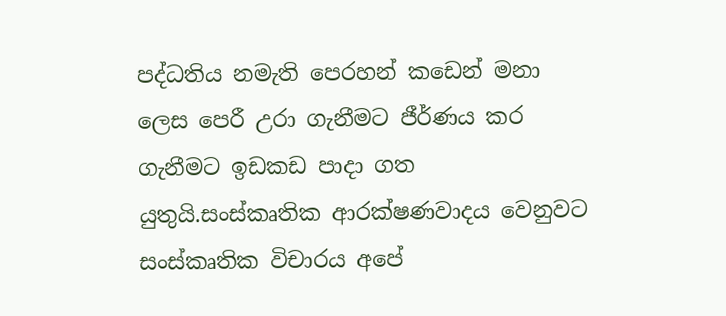පද්ධතිය නමැති පෙරහන් කඩෙන් මනා ලෙස පෙරී උරා ගැනීමට ජීර්ණය කර ගැනීමට ඉඩකඩ පාදා ගත යුතුයි.සංස්කෘතික ආරක්ෂණවාදය වෙනුවට සංස්කෘතික විචාරය අපේ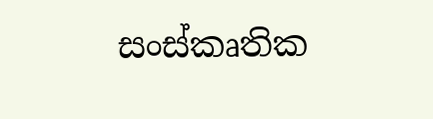සංස්කෘතික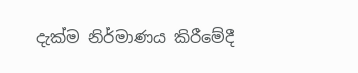දැක්ම නිර්මාණය කිරීමේදී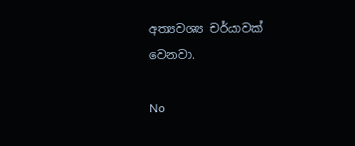අත්‍යවශ්‍ය චර්යාවක් වෙනවා.

No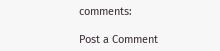comments:

Post a Comment